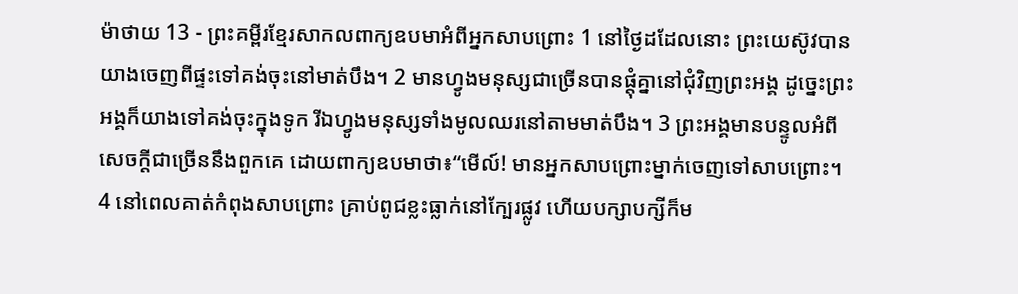ម៉ាថាយ 13 - ព្រះគម្ពីរខ្មែរសាកលពាក្យឧបមាអំពីអ្នកសាបព្រោះ 1 នៅថ្ងៃដដែលនោះ ព្រះយេស៊ូវបានយាងចេញពីផ្ទះទៅគង់ចុះនៅមាត់បឹង។ 2 មានហ្វូងមនុស្សជាច្រើនបានផ្ដុំគ្នានៅជុំវិញព្រះអង្គ ដូច្នេះព្រះអង្គក៏យាងទៅគង់ចុះក្នុងទូក រីឯហ្វូងមនុស្សទាំងមូលឈរនៅតាមមាត់បឹង។ 3 ព្រះអង្គមានបន្ទូលអំពីសេចក្ដីជាច្រើននឹងពួកគេ ដោយពាក្យឧបមាថា៖“មើល៍! មានអ្នកសាបព្រោះម្នាក់ចេញទៅសាបព្រោះ។ 4 នៅពេលគាត់កំពុងសាបព្រោះ គ្រាប់ពូជខ្លះធ្លាក់នៅក្បែរផ្លូវ ហើយបក្សាបក្សីក៏ម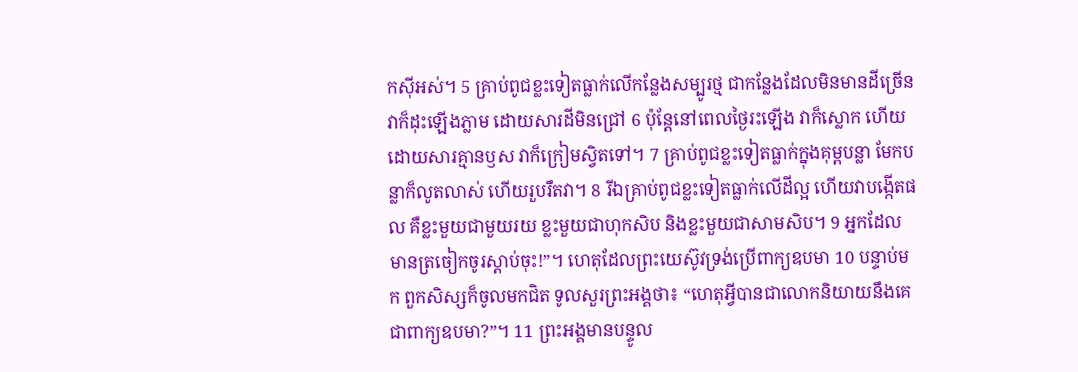កស៊ីអស់។ 5 គ្រាប់ពូជខ្លះទៀតធ្លាក់លើកន្លែងសម្បូរថ្ម ជាកន្លែងដែលមិនមានដីច្រើន វាក៏ដុះឡើងភ្លាម ដោយសារដីមិនជ្រៅ 6 ប៉ុន្តែនៅពេលថ្ងៃរះឡើង វាក៏ស្លោក ហើយដោយសារគ្មានឫស វាក៏ក្រៀមស្វិតទៅ។ 7 គ្រាប់ពូជខ្លះទៀតធ្លាក់ក្នុងគុម្ពបន្លា មែកបន្លាក៏លូតលាស់ ហើយរួបរឹតវា។ 8 រីឯគ្រាប់ពូជខ្លះទៀតធ្លាក់លើដីល្អ ហើយវាបង្កើតផល គឺខ្លះមួយជាមួយរយ ខ្លះមួយជាហុកសិប និងខ្លះមួយជាសាមសិប។ 9 អ្នកដែលមានត្រចៀកចូរស្ដាប់ចុះ!”។ ហេតុដែលព្រះយេស៊ូវទ្រង់ប្រើពាក្យឧបមា 10 បន្ទាប់មក ពួកសិស្សក៏ចូលមកជិត ទូលសួរព្រះអង្គថា៖ “ហេតុអ្វីបានជាលោកនិយាយនឹងគេជាពាក្យឧបមា?”។ 11 ព្រះអង្គមានបន្ទូល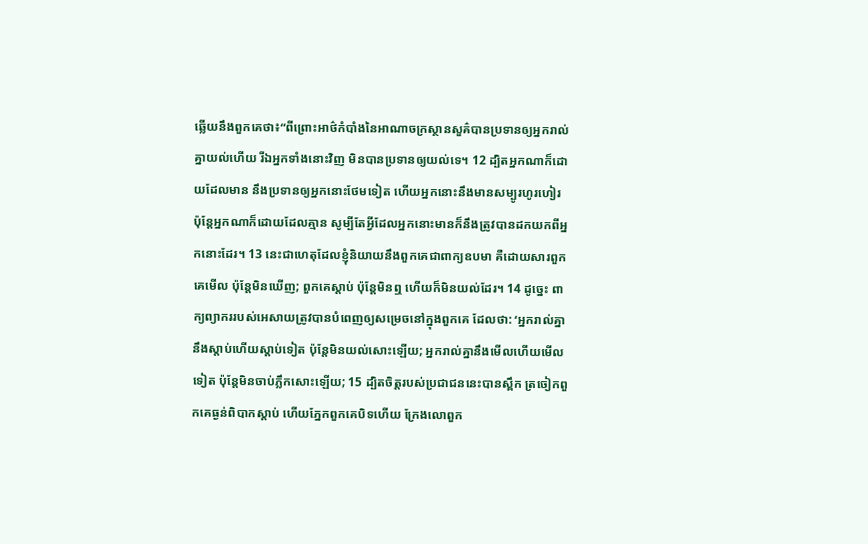ឆ្លើយនឹងពួកគេថា៖“ពីព្រោះអាថ៌កំបាំងនៃអាណាចក្រស្ថានសួគ៌បានប្រទានឲ្យអ្នករាល់គ្នាយល់ហើយ រីឯអ្នកទាំងនោះវិញ មិនបានប្រទានឲ្យយល់ទេ។ 12 ដ្បិតអ្នកណាក៏ដោយដែលមាន នឹងប្រទានឲ្យអ្នកនោះថែមទៀត ហើយអ្នកនោះនឹងមានសម្បូរហូរហៀរ ប៉ុន្តែអ្នកណាក៏ដោយដែលគ្មាន សូម្បីតែអ្វីដែលអ្នកនោះមានក៏នឹងត្រូវបានដកយកពីអ្នកនោះដែរ។ 13 នេះជាហេតុដែលខ្ញុំនិយាយនឹងពួកគេជាពាក្យឧបមា គឺដោយសារពួកគេមើល ប៉ុន្តែមិនឃើញ; ពួកគេស្ដាប់ ប៉ុន្តែមិនឮ ហើយក៏មិនយល់ដែរ។ 14 ដូច្នេះ ពាក្យព្យាកររបស់អេសាយត្រូវបានបំពេញឲ្យសម្រេចនៅក្នុងពួកគេ ដែលថា: ‘អ្នករាល់គ្នានឹងស្ដាប់ហើយស្ដាប់ទៀត ប៉ុន្តែមិនយល់សោះឡើយ; អ្នករាល់គ្នានឹងមើលហើយមើលទៀត ប៉ុន្តែមិនចាប់ភ្លឹកសោះឡើយ; 15 ដ្បិតចិត្តរបស់ប្រជាជននេះបានស្ពឹក ត្រចៀកពួកគេធ្ងន់ពិបាកស្ដាប់ ហើយភ្នែកពួកគេបិទហើយ ក្រែងលោពួក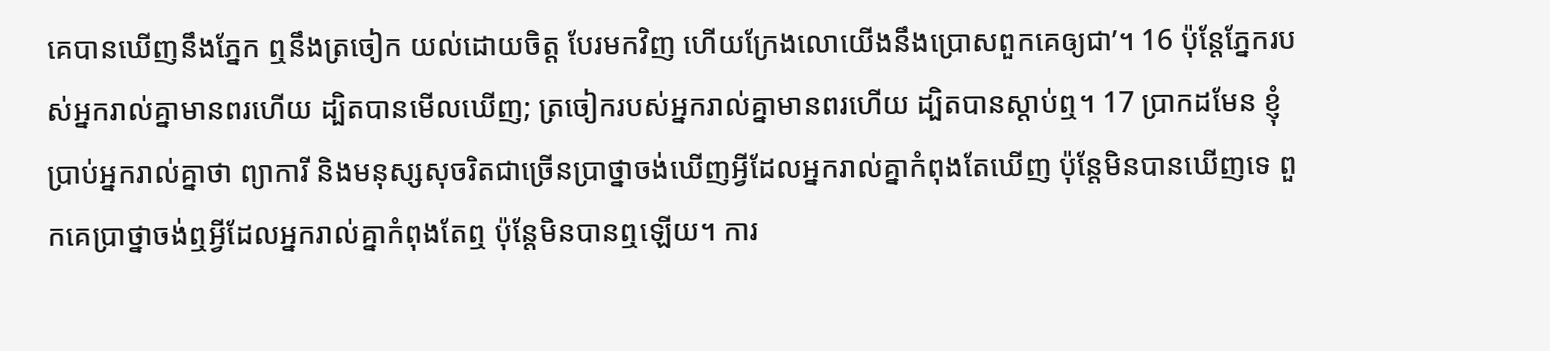គេបានឃើញនឹងភ្នែក ឮនឹងត្រចៀក យល់ដោយចិត្ត បែរមកវិញ ហើយក្រែងលោយើងនឹងប្រោសពួកគេឲ្យជា’។ 16 ប៉ុន្តែភ្នែករបស់អ្នករាល់គ្នាមានពរហើយ ដ្បិតបានមើលឃើញ; ត្រចៀករបស់អ្នករាល់គ្នាមានពរហើយ ដ្បិតបានស្ដាប់ឮ។ 17 ប្រាកដមែន ខ្ញុំប្រាប់អ្នករាល់គ្នាថា ព្យាការី និងមនុស្សសុចរិតជាច្រើនប្រាថ្នាចង់ឃើញអ្វីដែលអ្នករាល់គ្នាកំពុងតែឃើញ ប៉ុន្តែមិនបានឃើញទេ ពួកគេប្រាថ្នាចង់ឮអ្វីដែលអ្នករាល់គ្នាកំពុងតែឮ ប៉ុន្តែមិនបានឮឡើយ។ ការ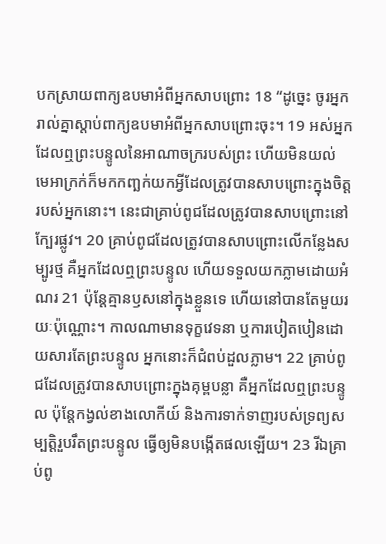បកស្រាយពាក្យឧបមាអំពីអ្នកសាបព្រោះ 18 “ដូច្នេះ ចូរអ្នករាល់គ្នាស្ដាប់ពាក្យឧបមាអំពីអ្នកសាបព្រោះចុះ។ 19 អស់អ្នកដែលឮព្រះបន្ទូលនៃអាណាចក្ររបស់ព្រះ ហើយមិនយល់ មេអាក្រក់ក៏មកកញ្ឆក់យកអ្វីដែលត្រូវបានសាបព្រោះក្នុងចិត្តរបស់អ្នកនោះ។ នេះជាគ្រាប់ពូជដែលត្រូវបានសាបព្រោះនៅក្បែរផ្លូវ។ 20 គ្រាប់ពូជដែលត្រូវបានសាបព្រោះលើកន្លែងសម្បូរថ្ម គឺអ្នកដែលឮព្រះបន្ទូល ហើយទទួលយកភ្លាមដោយអំណរ 21 ប៉ុន្តែគ្មានឫសនៅក្នុងខ្លួនទេ ហើយនៅបានតែមួយរយៈប៉ុណ្ណោះ។ កាលណាមានទុក្ខវេទនា ឬការបៀតបៀនដោយសារតែព្រះបន្ទូល អ្នកនោះក៏ជំពប់ដួលភ្លាម។ 22 គ្រាប់ពូជដែលត្រូវបានសាបព្រោះក្នុងគុម្ពបន្លា គឺអ្នកដែលឮព្រះបន្ទូល ប៉ុន្តែកង្វល់ខាងលោកីយ៍ និងការទាក់ទាញរបស់ទ្រព្យសម្បត្តិរួបរឹតព្រះបន្ទូល ធ្វើឲ្យមិនបង្កើតផលឡើយ។ 23 រីឯគ្រាប់ពូ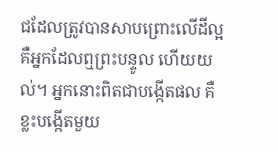ជដែលត្រូវបានសាបព្រោះលើដីល្អ គឺអ្នកដែលឮព្រះបន្ទូល ហើយយល់។ អ្នកនោះពិតជាបង្កើតផល គឺខ្លះបង្កើតមួយ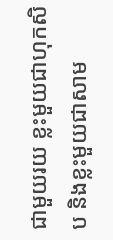ជាមួយរយ ខ្លះមួយជាហុកសិប និងខ្លះមួយជាសាម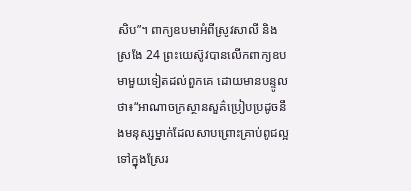សិប”។ ពាក្យឧបមាអំពីស្រូវសាលី និងស្រងែ 24 ព្រះយេស៊ូវបានលើកពាក្យឧបមាមួយទៀតដល់ពួកគេ ដោយមានបន្ទូលថា៖“អាណាចក្រស្ថានសួគ៌ប្រៀបប្រដូចនឹងមនុស្សម្នាក់ដែលសាបព្រោះគ្រាប់ពូជល្អទៅក្នុងស្រែរ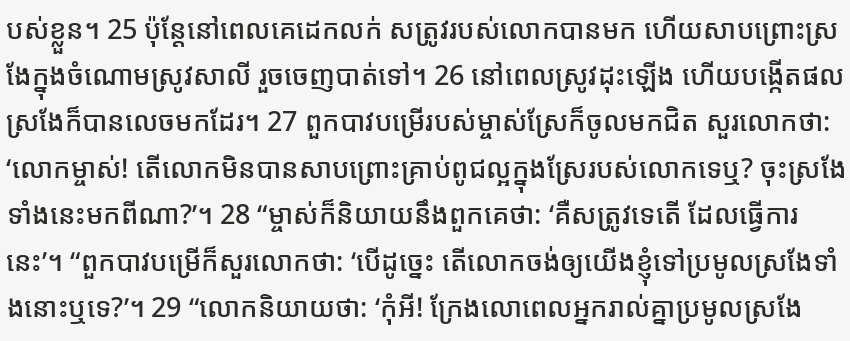បស់ខ្លួន។ 25 ប៉ុន្តែនៅពេលគេដេកលក់ សត្រូវរបស់លោកបានមក ហើយសាបព្រោះស្រងែក្នុងចំណោមស្រូវសាលី រួចចេញបាត់ទៅ។ 26 នៅពេលស្រូវដុះឡើង ហើយបង្កើតផល ស្រងែក៏បានលេចមកដែរ។ 27 ពួកបាវបម្រើរបស់ម្ចាស់ស្រែក៏ចូលមកជិត សួរលោកថា: ‘លោកម្ចាស់! តើលោកមិនបានសាបព្រោះគ្រាប់ពូជល្អក្នុងស្រែរបស់លោកទេឬ? ចុះស្រងែទាំងនេះមកពីណា?’។ 28 “ម្ចាស់ក៏និយាយនឹងពួកគេថា: ‘គឺសត្រូវទេតើ ដែលធ្វើការនេះ’។ “ពួកបាវបម្រើក៏សួរលោកថា: ‘បើដូច្នេះ តើលោកចង់ឲ្យយើងខ្ញុំទៅប្រមូលស្រងែទាំងនោះឬទេ?’។ 29 “លោកនិយាយថា: ‘កុំអី! ក្រែងលោពេលអ្នករាល់គ្នាប្រមូលស្រងែ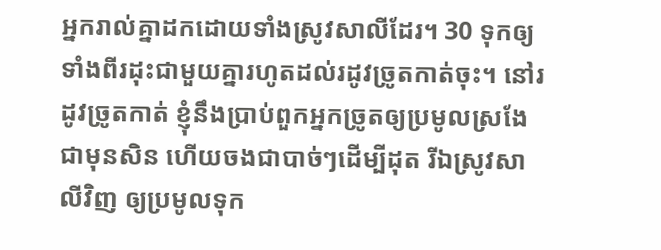អ្នករាល់គ្នាដកដោយទាំងស្រូវសាលីដែរ។ 30 ទុកឲ្យទាំងពីរដុះជាមួយគ្នារហូតដល់រដូវច្រូតកាត់ចុះ។ នៅរដូវច្រូតកាត់ ខ្ញុំនឹងប្រាប់ពួកអ្នកច្រូតឲ្យប្រមូលស្រងែជាមុនសិន ហើយចងជាបាច់ៗដើម្បីដុត រីឯស្រូវសាលីវិញ ឲ្យប្រមូលទុក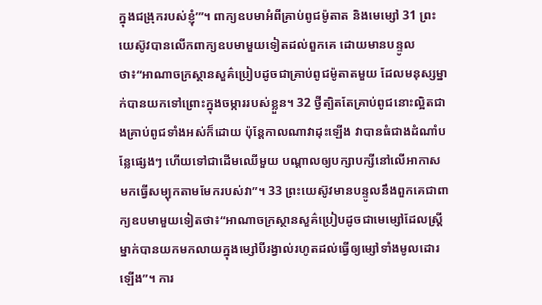ក្នុងជង្រុករបស់ខ្ញុំ’”។ ពាក្យឧបមាអំពីគ្រាប់ពូជម៉ូតាត និងមេម្សៅ 31 ព្រះយេស៊ូវបានលើកពាក្យឧបមាមួយទៀតដល់ពួកគេ ដោយមានបន្ទូលថា៖“អាណាចក្រស្ថានសួគ៌ប្រៀបដូចជាគ្រាប់ពូជម៉ូតាតមួយ ដែលមនុស្សម្នាក់បានយកទៅព្រោះក្នុងចម្ការរបស់ខ្លួន។ 32 ថ្វីត្បិតតែគ្រាប់ពូជនោះល្អិតជាងគ្រាប់ពូជទាំងអស់ក៏ដោយ ប៉ុន្តែកាលណាវាដុះឡើង វាបានធំជាងដំណាំបន្លែផ្សេងៗ ហើយទៅជាដើមឈើមួយ បណ្ដាលឲ្យបក្សាបក្សីនៅលើអាកាសមកធ្វើសម្បុកតាមមែករបស់វា”។ 33 ព្រះយេស៊ូវមានបន្ទូលនឹងពួកគេជាពាក្យឧបមាមួយទៀតថា៖“អាណាចក្រស្ថានសួគ៌ប្រៀបដូចជាមេម្សៅដែលស្ត្រីម្នាក់បានយកមកលាយក្នុងម្សៅបីរង្វាល់រហូតដល់ធ្វើឲ្យម្សៅទាំងមូលដោរឡើង”។ ការ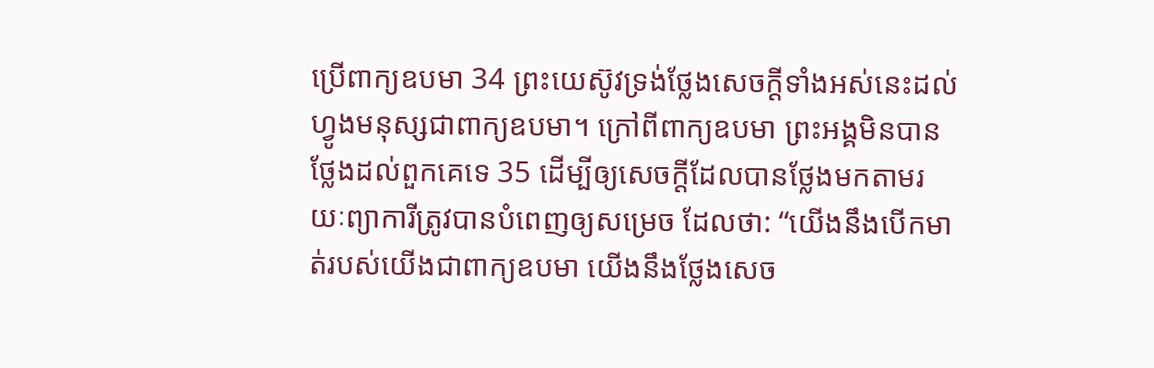ប្រើពាក្យឧបមា 34 ព្រះយេស៊ូវទ្រង់ថ្លែងសេចក្ដីទាំងអស់នេះដល់ហ្វូងមនុស្សជាពាក្យឧបមា។ ក្រៅពីពាក្យឧបមា ព្រះអង្គមិនបានថ្លែងដល់ពួកគេទេ 35 ដើម្បីឲ្យសេចក្ដីដែលបានថ្លែងមកតាមរយៈព្យាការីត្រូវបានបំពេញឲ្យសម្រេច ដែលថា: “យើងនឹងបើកមាត់របស់យើងជាពាក្យឧបមា យើងនឹងថ្លែងសេច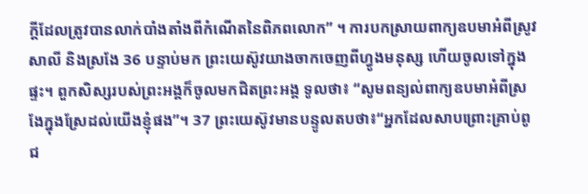ក្ដីដែលត្រូវបានលាក់បាំងតាំងពីកំណើតនៃពិភពលោក” ។ ការបកស្រាយពាក្យឧបមាអំពីស្រូវសាលី និងស្រងែ 36 បន្ទាប់មក ព្រះយេស៊ូវយាងចាកចេញពីហ្វូងមនុស្ស ហើយចូលទៅក្នុងផ្ទះ។ ពួកសិស្សរបស់ព្រះអង្គក៏ចូលមកជិតព្រះអង្គ ទូលថា៖ “សូមពន្យល់ពាក្យឧបមាអំពីស្រងែក្នុងស្រែដល់យើងខ្ញុំផង”។ 37 ព្រះយេស៊ូវមានបន្ទូលតបថា៖“អ្នកដែលសាបព្រោះគ្រាប់ពូជ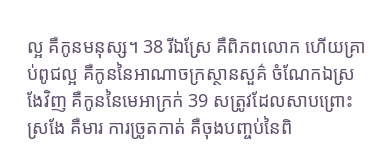ល្អ គឺកូនមនុស្ស។ 38 រីឯស្រែ គឺពិភពលោក ហើយគ្រាប់ពូជល្អ គឺកូននៃអាណាចក្រស្ថានសួគ៌ ចំណែកឯស្រងែវិញ គឺកូននៃមេអាក្រក់ 39 សត្រូវដែលសាបព្រោះស្រងែ គឺមារ ការច្រូតកាត់ គឺចុងបញ្ចប់នៃពិ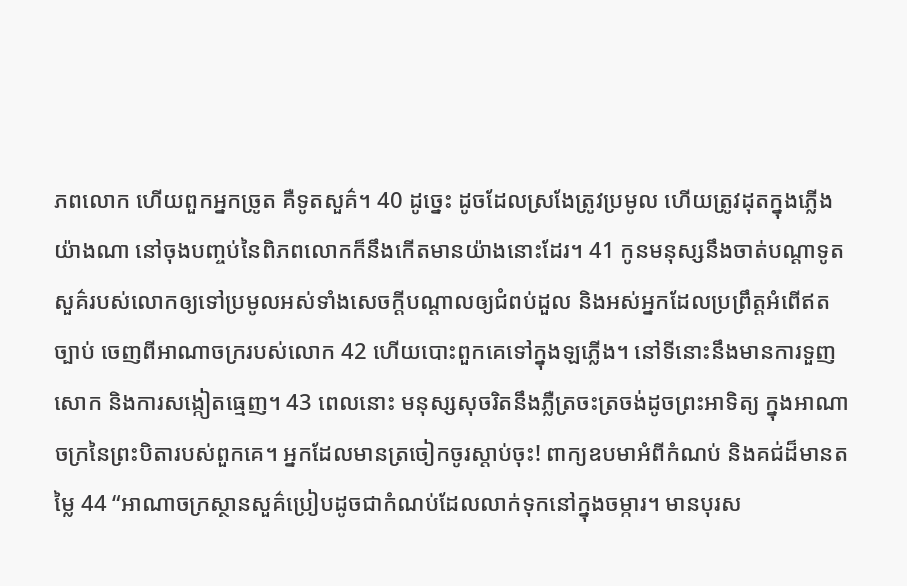ភពលោក ហើយពួកអ្នកច្រូត គឺទូតសួគ៌។ 40 ដូច្នេះ ដូចដែលស្រងែត្រូវប្រមូល ហើយត្រូវដុតក្នុងភ្លើងយ៉ាងណា នៅចុងបញ្ចប់នៃពិភពលោកក៏នឹងកើតមានយ៉ាងនោះដែរ។ 41 កូនមនុស្សនឹងចាត់បណ្ដាទូតសួគ៌របស់លោកឲ្យទៅប្រមូលអស់ទាំងសេចក្ដីបណ្ដាលឲ្យជំពប់ដួល និងអស់អ្នកដែលប្រព្រឹត្តអំពើឥតច្បាប់ ចេញពីអាណាចក្ររបស់លោក 42 ហើយបោះពួកគេទៅក្នុងឡភ្លើង។ នៅទីនោះនឹងមានការទួញសោក និងការសង្កៀតធ្មេញ។ 43 ពេលនោះ មនុស្សសុចរិតនឹងភ្លឺត្រចះត្រចង់ដូចព្រះអាទិត្យ ក្នុងអាណាចក្រនៃព្រះបិតារបស់ពួកគេ។ អ្នកដែលមានត្រចៀកចូរស្ដាប់ចុះ! ពាក្យឧបមាអំពីកំណប់ និងគជ់ដ៏មានតម្លៃ 44 “អាណាចក្រស្ថានសួគ៌ប្រៀបដូចជាកំណប់ដែលលាក់ទុកនៅក្នុងចម្ការ។ មានបុរស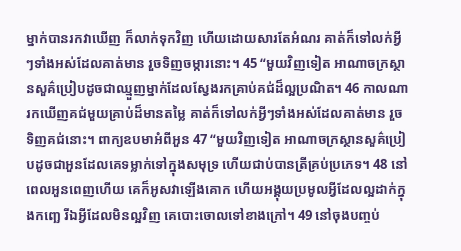ម្នាក់បានរកវាឃើញ ក៏លាក់ទុកវិញ ហើយដោយសារតែអំណរ គាត់ក៏ទៅលក់អ្វីៗទាំងអស់ដែលគាត់មាន រួចទិញចម្ការនោះ។ 45 “មួយវិញទៀត អាណាចក្រស្ថានសួគ៌ប្រៀបដូចជាឈ្មួញម្នាក់ដែលស្វែងរកគ្រាប់គជ់ដ៏ល្អប្រណិត។ 46 កាលណារកឃើញគជ់មួយគ្រាប់ដ៏មានតម្លៃ គាត់ក៏ទៅលក់អ្វីៗទាំងអស់ដែលគាត់មាន រួចទិញគជ់នោះ។ ពាក្យឧបមាអំពីអួន 47 “មួយវិញទៀត អាណាចក្រស្ថានសួគ៌ប្រៀបដូចជាអួនដែលគេទម្លាក់ទៅក្នុងសមុទ្រ ហើយជាប់បានត្រីគ្រប់ប្រភេទ។ 48 នៅពេលអួនពេញហើយ គេក៏អូសវាឡើងគោក ហើយអង្គុយប្រមូលអ្វីដែលល្អដាក់ក្នុងកញ្ឆេ រីឯអ្វីដែលមិនល្អវិញ គេបោះចោលទៅខាងក្រៅ។ 49 នៅចុងបញ្ចប់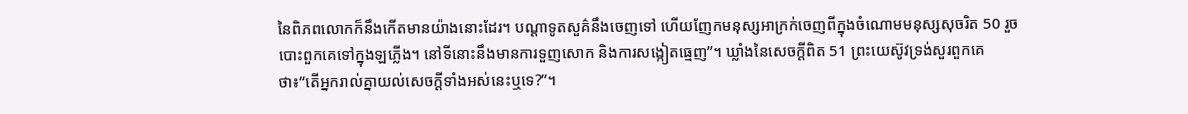នៃពិភពលោកក៏នឹងកើតមានយ៉ាងនោះដែរ។ បណ្ដាទូតសួគ៌នឹងចេញទៅ ហើយញែកមនុស្សអាក្រក់ចេញពីក្នុងចំណោមមនុស្សសុចរិត 50 រួចបោះពួកគេទៅក្នុងឡភ្លើង។ នៅទីនោះនឹងមានការទួញសោក និងការសង្កៀតធ្មេញ”។ ឃ្លាំងនៃសេចក្ដីពិត 51 ព្រះយេស៊ូវទ្រង់សួរពួកគេថា៖“តើអ្នករាល់គ្នាយល់សេចក្ដីទាំងអស់នេះឬទេ?”។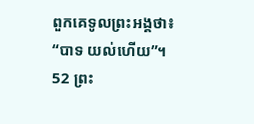ពួកគេទូលព្រះអង្គថា៖ “បាទ យល់ហើយ”។ 52 ព្រះ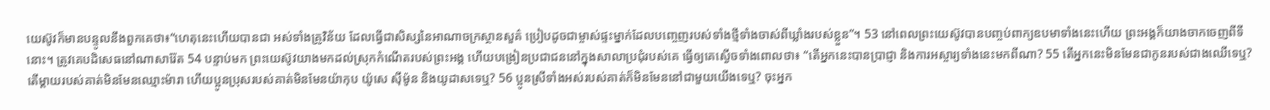យេស៊ូវក៏មានបន្ទូលនឹងពួកគេថា៖“ហេតុនេះហើយបានជា អស់ទាំងគ្រូវិន័យ ដែលធ្វើជាសិស្សនៃអាណាចក្រស្ថានសួគ៌ ប្រៀបដូចជាម្ចាស់ផ្ទះម្នាក់ដែលបញ្ចេញរបស់ទាំងថ្មីទាំងចាស់ពីឃ្លាំងរបស់ខ្លួន”។ 53 នៅពេលព្រះយេស៊ូវបានបញ្ចប់ពាក្យឧបមាទាំងនេះហើយ ព្រះអង្គក៏យាងចាកចេញពីទីនោះ។ ត្រូវគេបដិសេធនៅណាសារ៉ែត 54 បន្ទាប់មក ព្រះយេស៊ូវយាងមកដល់ស្រុកកំណើតរបស់ព្រះអង្គ ហើយបង្រៀនប្រជាជននៅក្នុងសាលាប្រជុំរបស់គេ ធ្វើឲ្យគេស្ងើចទាំងពោលថា៖ “តើអ្នកនេះបានប្រាជ្ញា និងការអស្ចារ្យទាំងនេះមកពីណា? 55 តើអ្នកនេះមិនមែនជាកូនរបស់ជាងឈើទេឬ? តើម្ដាយរបស់គាត់មិនមែនឈ្មោះម៉ារា ហើយប្អូនប្រុសរបស់គាត់មិនមែនយ៉ាកុប យ៉ូសេ ស៊ីម៉ូន និងយូដាសទេឬ? 56 ប្អូនស្រីទាំងអស់របស់គាត់ក៏មិនមែននៅជាមួយយើងទេឬ? ចុះអ្នក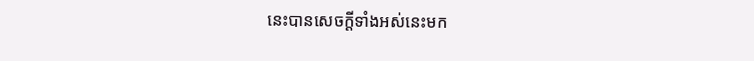នេះបានសេចក្ដីទាំងអស់នេះមក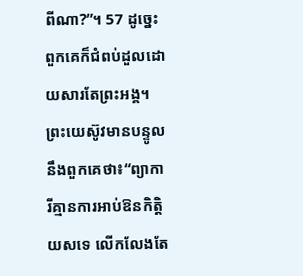ពីណា?”។ 57 ដូច្នេះ ពួកគេក៏ជំពប់ដួលដោយសារតែព្រះអង្គ។ ព្រះយេស៊ូវមានបន្ទូលនឹងពួកគេថា៖“ព្យាការីគ្មានការអាប់ឱនកិត្តិយសទេ លើកលែងតែ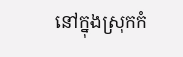នៅក្នុងស្រុកកំ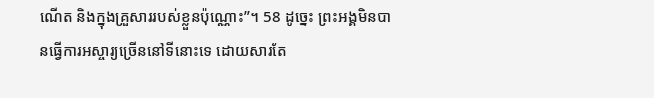ណើត និងក្នុងគ្រួសាររបស់ខ្លួនប៉ុណ្ណោះ”។ 58 ដូច្នេះ ព្រះអង្គមិនបានធ្វើការអស្ចារ្យច្រើននៅទីនោះទេ ដោយសារតែ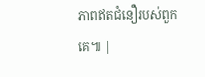ភាពឥតជំនឿរបស់ពួកគេ៕ |